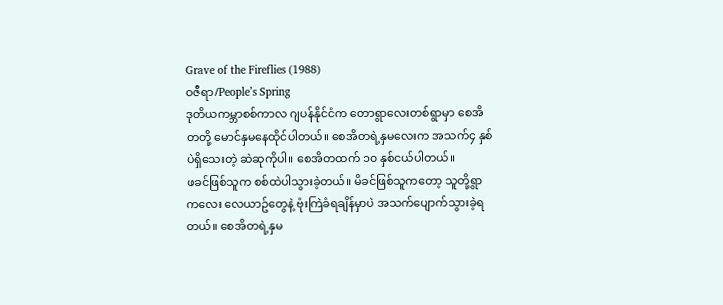Grave of the Fireflies (1988)
ဝဇီရာ/People’s Spring
ဒုတိယကမ္ဘာစစ်ကာလ ဂျပန်နိုင်ငံက တောရွာလေးတစ်ရွာမှာ စေအိတတို့ မောင်နှမနေထိုင်ပါတယ်။ စေအိတရဲ့နှမလေးက အသက်၄ နှစ်ပဲရှိသေးတဲ့ ဆဲဆုကိုပါ။ စေအိတထက် ၁၀ နှစ်ငယ်ပါတယ်။
ဖခင်ဖြစ်သူက စစ်ထဲပါသွားခဲ့တယ်။ မိခင်ဖြစ်သူကတော့ သူတို့ရွာကလေး လေယာဥ်တွေနဲ့ ဗုံးကြဲခံရချိန်မှာပဲ အသက်ပျောက်သွားခဲ့ရတယ်။ စေအိတရဲ့နှမ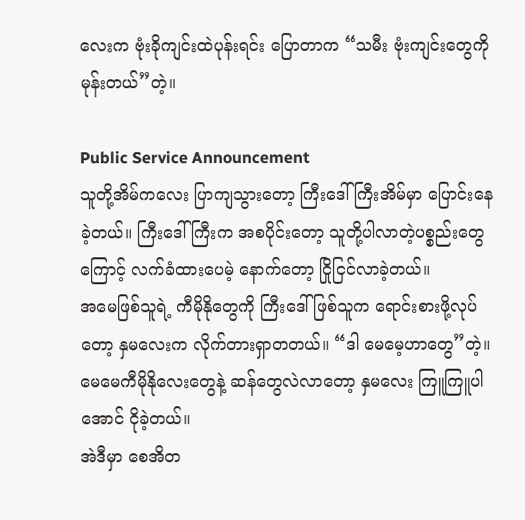လေးက ဗုံးခိုကျင်းထဲပုန်းရင်း ပြောတာက “သမီး ဗုံးကျင်းတွေကို မုန်းတယ်”တဲ့။

Public Service Announcement
သူတို့အိမ်ကလေး ပြာကျသွားတော့ ကြီးဒေါ်ကြီးအိမ်မှာ ပြောင်းနေခဲ့တယ်။ ကြီးဒေါ်ကြီးက အစပိုင်းတော့ သူတို့ပါလာတဲ့ပစ္စည်းတွေကြောင့် လက်ခံထားပေမဲ့ နောက်တော့ ငြိုငြင်လာခဲ့တယ်။
အမေဖြစ်သူရဲ့ ကီမိုနိုတွေကို ကြီးဒေါ်ဖြစ်သူက ရောင်းစားဖို့လုပ်တော့ နှမလေးက လိုက်တားရှာတတယ်။ “ဒါ မေမေ့ဟာတွေ”တဲ့။ မေမေကီမိုနိုလေးတွေနဲ့ ဆန်တွေလဲလာတော့ နှမလေး ကြူကြူပါအောင် ငိုခဲ့တယ်။
အဲဒီမှာ စေအိတ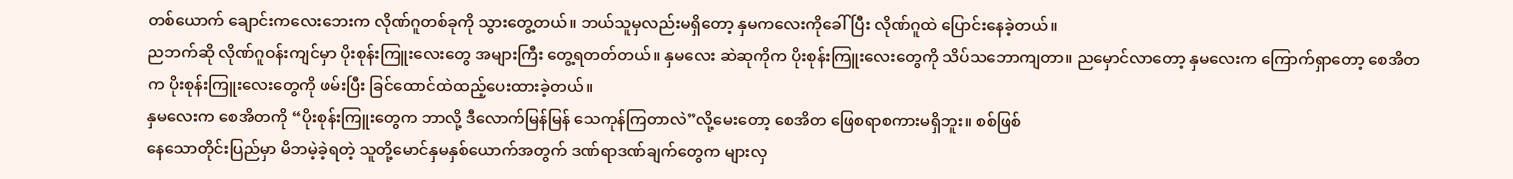တစ်ယောက် ချောင်းကလေးဘေးက လိုဏ်ဂူတစ်ခုကို သွားတွေ့တယ်။ ဘယ်သူမှလည်းမရှိတော့ နှမကလေးကိုခေါ်ပြီး လိုဏ်ဂူထဲ ပြောင်းနေခဲ့တယ်။
ညဘက်ဆို လိုဏ်ဂူဝန်းကျင်မှာ ပိုးစုန်းကြူးလေးတွေ အများကြီး တွေ့ရတတ်တယ်။ နှမလေး ဆဲဆုကိုက ပိုးစုန်းကြူးလေးတွေကို သိပ်သဘောကျတာ။ ညမှောင်လာတော့ နှမလေးက ကြောက်ရှာတော့ စေအိတက ပိုးစုန်းကြူးလေးတွေကို ဖမ်းပြီး ခြင်ထောင်ထဲထည့်ပေးထားခဲ့တယ်။
နှမလေးက စေအိတကို “ပိုးစုန်းကြူးတွေက ဘာလို့ ဒီလောက်မြန်မြန် သေကုန်ကြတာလဲ”လို့မေးတော့ စေအိတ ဖြေစရာစကားမရှိဘူး။ စစ်ဖြစ်
နေသောတိုင်းပြည်မှာ မိဘမဲ့ခဲ့ရတဲ့ သူတို့မောင်နှမနှစ်ယောက်အတွက် ဒဏ်ရာဒဏ်ချက်တွေက များလှ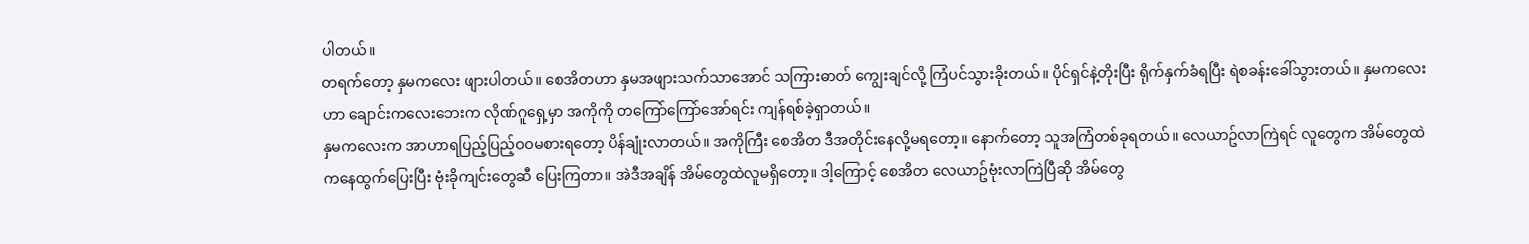ပါတယ်။
တရက်တော့ နှမကလေး ဖျားပါတယ်။ စေအိတဟာ နှမအဖျားသက်သာအောင် သကြားဓာတ် ကျွေးချင်လို့ ကြံပင်သွားခိုးတယ်။ ပိုင်ရှင်နဲ့တိုးပြီး ရိုက်နှက်ခံရပြီး ရဲစခန်းခေါ်သွားတယ်။ နှမကလေးဟာ ချောင်းကလေးဘေးက လိုဏ်ဂူရှေ့မှာ အကိုကို တကြော်ကြော်အော်ရင်း ကျန်ရစ်ခဲ့ရှာတယ်။
နှမကလေးက အာဟာရပြည့်ပြည့်ဝဝမစားရတော့ ပိန်ချုံးလာတယ်။ အကိုကြီး စေအိတ ဒီအတိုင်းနေလို့မရတော့။ နောက်တော့ သူအကြံတစ်ခုရတယ်။ လေယာဥ်လာကြဲရင် လူတွေက အိမ်တွေထဲကနေထွက်ပြေးပြီး ဗုံးခိုကျင်းတွေဆီ ပြေးကြတာ။ အဲဒီအချိန် အိမ်တွေထဲလူမရှိတော့။ ဒါ့ကြောင့် စေအိတ လေယာဥ်ဗုံးလာကြဲပြီဆို အိမ်တွေ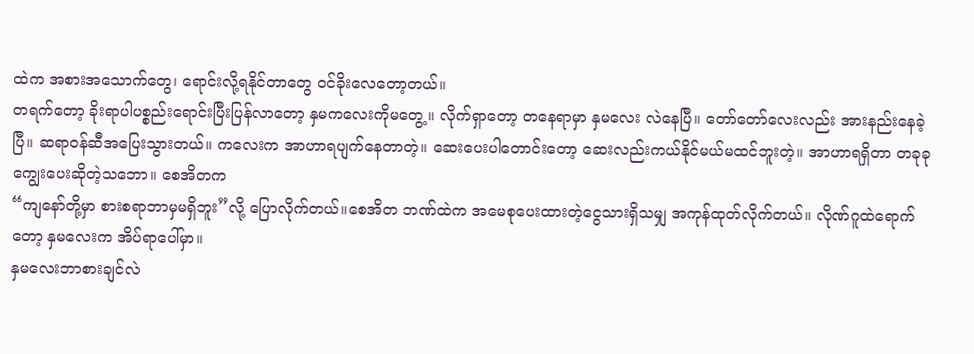ထဲက အစားအသောက်တွေ၊ ရောင်းလို့ရနိုင်တာတွေ ဝင်ခိုးလေတော့တယ်။
တရက်တော့ ခိုးရာပါပစ္စည်းရောင်းပြီးပြန်လာတော့ နှမကလေးကိုမတွေ့။ လိုက်ရှာတော့ တနေရာမှာ နှမလေး လဲနေပြီ။ တော်တော်လေးလည်း အားနည်းနေခဲ့ပြီ။ ဆရာဝန်ဆီအပြေးသွားတယ်။ ကလေးက အာဟာရပျက်နေတာတဲ့။ ဆေးပေးပါတောင်းတော့ ဆေးလည်းကယ်နိုင်မယ်မထင်ဘူးတဲ့။ အာဟာရရှိတာ တခုခု ကျွေးပေးဆိုတဲ့သဘော။ စေအိတက
“ကျနော်တို့မှာ စားစရာဘာမှမရှိဘူး”လို့ ပြောလိုက်တယ်။စေအိတ ဘဏ်ထဲက အမေစုပေးထားတဲ့ငွေသားရှိသမျှ အကုန်ထုတ်လိုက်တယ်။ လိုဏ်ဂူထဲရောက်တော့ နှမလေးက အိပ်ရာပေါ်မှာ။
နှမလေးဘာစားချင်လဲ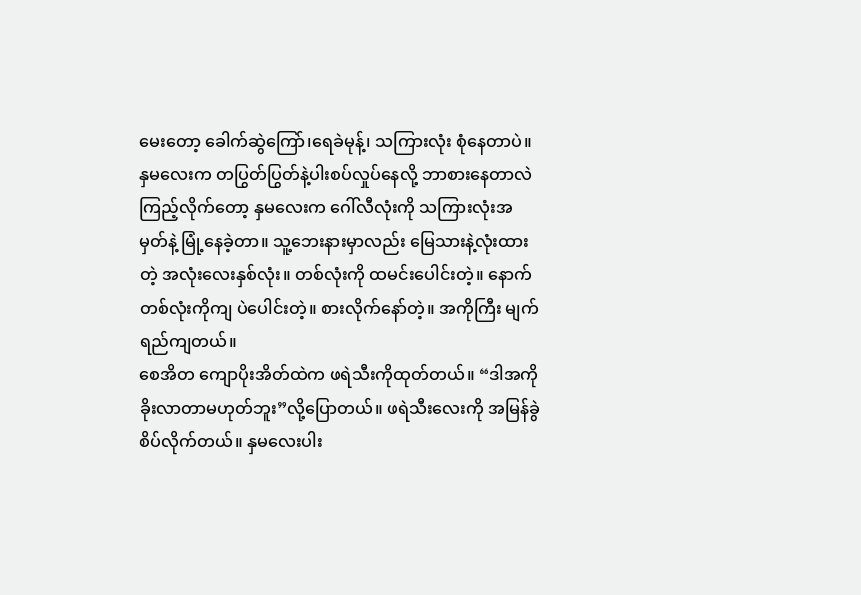မေးတော့ ခေါက်ဆွဲကြော်၊ရေခဲမုန့်၊ သကြားလုံး စုံနေတာပဲ။ နှမလေးက တပြွတ်ပြွတ်နဲ့ပါးစပ်လှုပ်နေလို့ ဘာစားနေတာလဲကြည့်လိုက်တော့ နှမလေးက ဂေါ်လီလုံးကို သကြားလုံးအမှတ်နဲ့ မြုံ့နေခဲ့တာ။ သူ့ဘေးနားမှာလည်း မြေသားနဲ့လုံးထားတဲ့ အလုံးလေးနှစ်လုံး။ တစ်လုံးကို ထမင်းပေါင်းတဲ့။ နောက်တစ်လုံးကိုကျ ပဲပေါင်းတဲ့။ စားလိုက်နော်တဲ့။ အကိုကြီး မျက်ရည်ကျတယ်။
စေအိတ ကျောပိုးအိတ်ထဲက ဖရဲသီးကိုထုတ်တယ်။ “ဒါအကိုခိုးလာတာမဟုတ်ဘူး”လို့ပြောတယ်။ ဖရဲသီးလေးကို အမြန်ခွဲစိပ်လိုက်တယ်။ နှမလေးပါး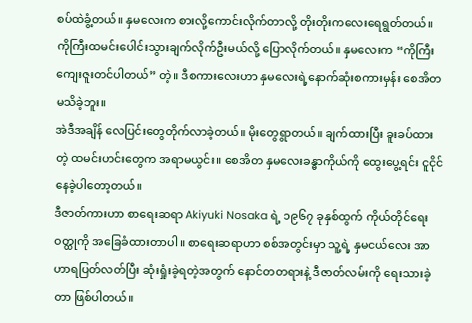စပ်ထဲခွံ့တယ်။ နှမလေးက စားလို့ကောင်းလိုက်တာလို့ တိုးတိုးကလေးရေရွတ်တယ်။ ကိုကြီးထမင်းပေါင်းသွားချက်လိုက်ဦးမယ်လို့ ပြောလိုက်တယ်။ နှမလေးက “ကိုကြီးကျေးဇူးတင်ပါတယ်” တဲ့။ ဒီစကားလေးဟာ နှမလေးရဲ့နောက်ဆုံးစကားမှန်း စေအိတမသိခဲ့ဘူး။
အဲဒီအချိန် လေပြင်းတွေတိုက်လာခဲ့တယ်။ မိုးတွေရွာတယ်။ ချက်ထားပြီး ခူးခပ်ထားတဲ့ ထမင်းဟင်းတွေက အရာမယွင်း။ စေအိတ နှမလေးခန္ဓာကိုယ်ကို ထွေးပွေ့ရင်း ငူငိုင်နေခဲ့ပါတော့တယ်။
ဒီဇာတ်ကားဟာ စာရေးဆရာ Akiyuki Nosaka ရဲ့ ၁၉၆၇ ခုနှစ်ထွက် ကိုယ်တိုင်ရေး ဝတ္ထုကို အခြေခံထားတာပါ။ စာရေးဆရာဟာ စစ်အတွင်းမှာ သူ့ရဲ့ နှမငယ်လေး အာဟာရပြတ်လတ်ပြီး ဆုံးရှုံးခဲ့ရတဲ့အတွက် နောင်တတရားနဲ့ ဒီဇာတ်လမ်းကို ရေးသားခဲ့တာ ဖြစ်ပါတယ်။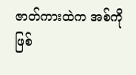ဇာတ်ကားထဲက အစ်ကိုဖြစ်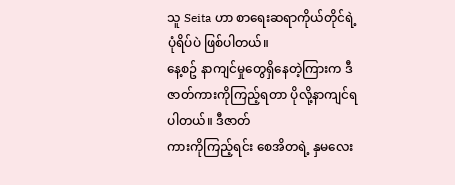သူ Seita ဟာ စာရေးဆရာကိုယ်တိုင်ရဲ့ ပုံရိပ်ပဲ ဖြစ်ပါတယ်။
နေ့စဥ် နာကျင်မှုတွေရှိနေတဲ့ကြားက ဒီဇာတ်ကားကိုကြည့်ရတာ ပိုလို့နာကျင်ရပါတယ်။ ဒီဇာတ်
ကားကိုကြည့်ရင်း စေအိတရဲ့ နှမလေး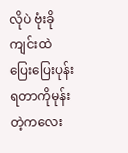လိုပဲ ဗုံးခိုကျင်းထဲ ပြေးပြေးပုန်းရတာကိုမုန်းတဲ့ကလေး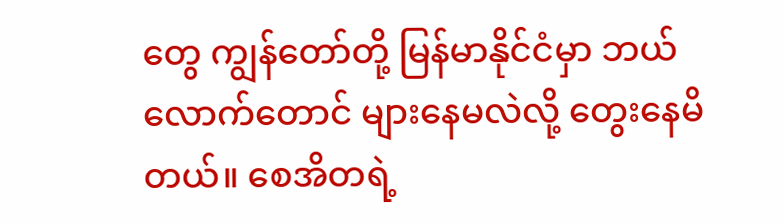တွေ ကျွန်တော်တို့ မြန်မာနိုင်ငံမှာ ဘယ်လောက်တောင် များနေမလဲလို့ တွေးနေမိတယ်။ စေအိတရဲ့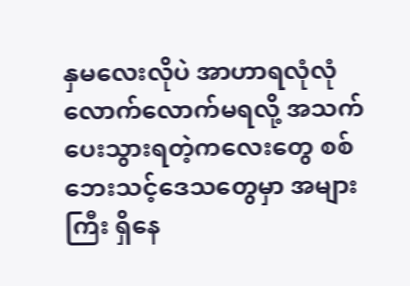နှမလေးလိုပဲ အာဟာရလုံလုံလောက်လောက်မရလို့ အသက်ပေးသွားရတဲ့ကလေးတွေ စစ်ဘေးသင့်ဒေသတွေမှာ အများကြီး ရှိနေ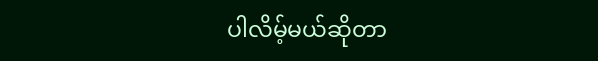ပါလိမ့်မယ်ဆိုတာ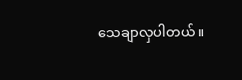သေချာလှပါတယ်။